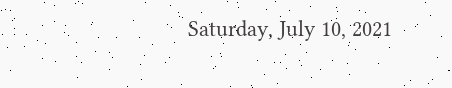Saturday, July 10, 2021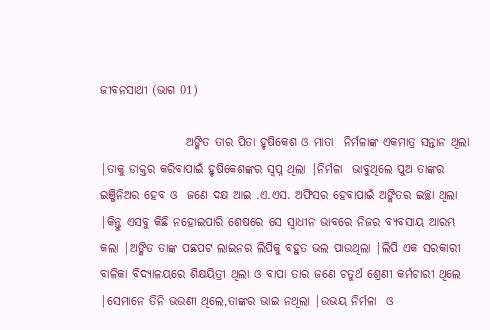ଜୀବନସାଥୀ (ଭାଗ 01)

                  ଅଙ୍କିତ ତାର ପିତା ହୃଷିକେଶ ଓ ମାତା  ନିର୍ମଳାଙ୍କ ଏକମାତ୍ର ସନ୍ତାନ ଥିଲା |ତାକୁ ଡାକ୍ତର କରିବାପାଇଁ ହୃଷିକେଶଙ୍କର ସ୍ୱପ୍ନ ଥିଲା |ନିର୍ମଳା  ଭାବୁଥିଲେ ପୁଅ ତାଙ୍କର ଇଞ୍ଜିନିଅର ହେବ ଓ  ଜଣେ ଦକ୍ଷ ଆଇ .ଏ.ଏସ. ଅଫିସର ହେବାପାଇଁ ଅଙ୍କିତର ଇଚ୍ଛା ଥିଲା |କିନ୍ତୁ ଏସବୁ କିଛି ନହୋଇପାରି ଶେଷରେ ସେ ସ୍ୱାଧୀନ ଭାବରେ ନିଜର ବ୍ୟବସାୟ ଆରମ୍ଭ କଲା |ଅଙ୍କିତ ତାଙ୍କ ପଛପଟ ଲାଇନର ଲିପିକୁ ବହୁତ ଭଲ ପାଉଥିଲା |ଲିପି ଏକ ସରକାରୀ ବାଳିକା ବିଦ୍ୟାଳୟରେ ଶିକ୍ଷୟିତ୍ରୀ ଥିଲା ଓ ବାପା ତାର ଜଣେ ଚତୁର୍ଥ ଶ୍ରେଣୀ କର୍ମଚାରୀ ଥିଲେ |ସେମାନେ ତିନି ଭଉଣୀ ଥିଲେ,ତାଙ୍କର ଭାଇ ନଥିଲା |ଉଭୟ ନିର୍ମଳା  ଓ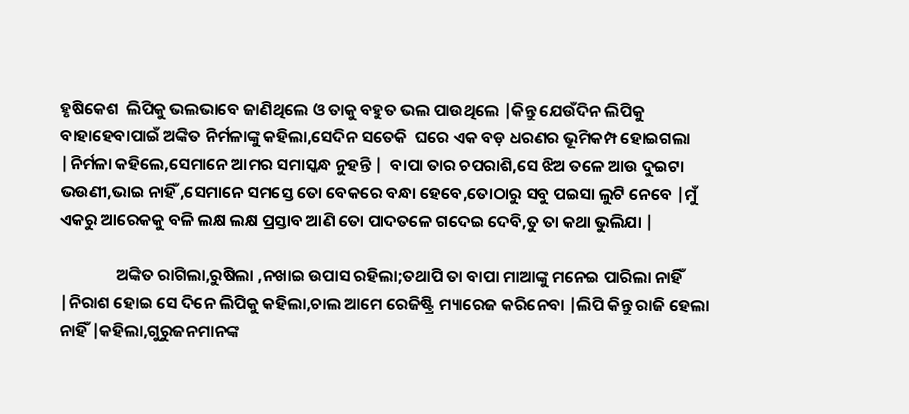ହୃଷିକେଶ  ଲିପିକୁ ଭଲଭାବେ ଜାଣିଥିଲେ ଓ ତାକୁ ବହୁତ ଭଲ ପାଉଥିଲେ |କିନ୍ତୁ ଯେଉଁଦିନ ଲିପିକୁ ବାହାହେବାପାଇଁ ଅଙ୍କିତ ନିର୍ମଳାଙ୍କୁ କହିଲା,ସେଦିନ ସତେକି  ଘରେ ଏକ ବଡ଼ ଧରଣର ଭୂମିକମ୍ପ ହୋଇଗଲା |ନିର୍ମଳା କହିଲେ,ସେମାନେ ଆମର ସମାସ୍କନ୍ଧ ନୁହନ୍ତି |  ବାପା ତାର ଚପରାଶି,ସେ ଝିଅ ତଳେ ଆଉ ଦୁଇଟା ଭଉଣୀ,ଭାଇ ନାହିଁ ,ସେମାନେ ସମସ୍ତେ ତୋ ବେକରେ ବନ୍ଧା ହେବେ,ତୋଠାରୁ ସବୁ ପଇସା ଲୁଟି ନେବେ |ମୁଁ ଏକରୁ ଆରେକକୁ ବଳି ଲକ୍ଷ ଲକ୍ଷ ପ୍ରସ୍ତାବ ଆଣି ତୋ ପାଦତଳେ ଗଦେଇ ଦେବି,ତୁ ତା କଥା ଭୁଲିଯା |

               ଅଙ୍କିତ ରାଗିଲା,ରୁଷିଲା ,ନଖାଇ ଉପାସ ରହିଲା;ତଥାପି ତା ବାପା ମାଆଙ୍କୁ ମନେଇ ପାରିଲା ନାହିଁ |ନିରାଶ ହୋଇ ସେ ଦିନେ ଲିପିକୁ କହିଲା,ଚାଲ ଆମେ ରେଜିଷ୍ଟ୍ରି ମ୍ୟାରେଜ କରିନେବା |ଲିପି କିନ୍ତୁ ରାଜି ହେଲା ନାହିଁ |କହିଲା,ଗୁରୁଜନମାନଙ୍କ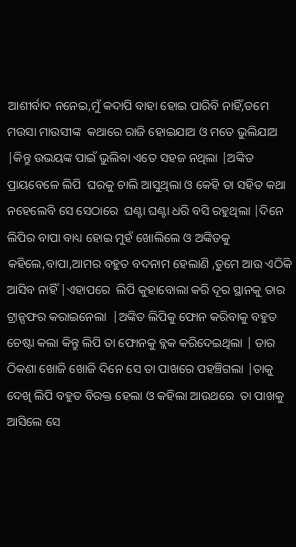ଆଶୀର୍ବାଦ ନନେଇ,ମୁଁ କଦାପି ବାହା ହୋଇ ପାରିବି ନାହିଁ,ତମେ ମଉସା ମାଉସୀଙ୍କ  କଥାରେ ରାଜି ହୋଇଯାଅ ଓ ମତେ ଭୁଲିଯାଅ  |କିନ୍ତୁ ଉଭୟଙ୍କ ପାଇଁ ଭୁଲିବା ଏତେ ସହଜ ନଥିଲା |ଅଙ୍କିତ ପ୍ରାୟବେଳେ ଲିପି  ଘରକୁ ଚାଲି ଆସୁଥିଲା ଓ କେହି ତା ସହିତ କଥା ନହେଲେବି ସେ ସେଠାରେ  ଘଣ୍ଟା ଘଣ୍ଟା ଧରି ବସି ରହୁଥିଲା |ଦିନେ ଲିପିର ବାପା ବାଧ୍ୟ ହୋଇ ମୁହଁ ଖୋଲିଲେ ଓ ଅଙ୍କିତକୁ କହିଲେ,ବାପା,ଆମର ବହୁତ ବଦନାମ ହେଲାଣି ,ତୁମେ ଆଉ ଏଠିକି ଆସିବ ନାହିଁ |ଏହାପରେ  ଲିପି କୁହାବୋଲା କରି ଦୂର ସ୍ଥାନକୁ ତାର ଟ୍ରାନ୍ସଫର କରାଇନେଲା  |ଅଙ୍କିତ ଲିପିକୁ ଫୋନ କରିବାକୁ ବହୁତ ଚେଷ୍ଟା କଲା କିନ୍ତୁ ଲିପି ତା ଫୋନକୁ ବ୍ଲକ କରିଦେଇଥିଲା | ତାର ଠିକଣା ଖୋଜି ଖୋଜି ଦିନେ ସେ ତା ପାଖରେ ପହଞ୍ଚିଗଲା |ତାକୁ ଦେଖି ଲିପି ବହୁତ ବିରକ୍ତ ହେଲା ଓ କହିଲା ଆଉଥରେ  ତା ପାଖକୁ ଆସିଲେ ସେ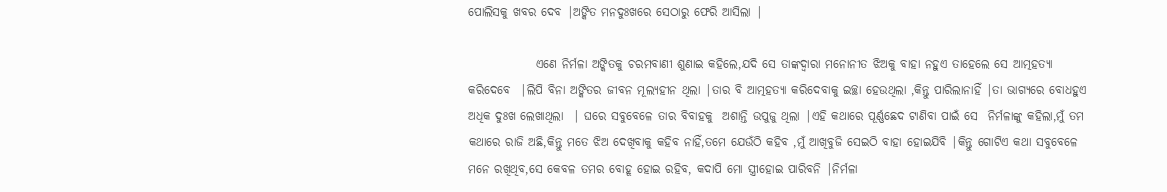ପୋଲିସକୁ ଖବର ଦେବ |ଅଙ୍କିତ ମନଦୁଃଖରେ ସେଠାରୁ ଫେରି ଆସିଲା |

              ଏଣେ ନିର୍ମଳା ଅଙ୍କିତକୁ ଚରମବାଣୀ ଶୁଣାଇ କହିଲେ,ଯଦି ସେ ତାଙ୍କଦ୍ୱାରା ମନୋନୀତ ଝିଅକୁ ବାହା ନହୁଏ ତାହେଲେ ସେ ଆତ୍ମହତ୍ୟା କରିଦେବେ  |ଲିପି ବିନା ଅଙ୍କିତର ଜୀବନ ମୂଲ୍ୟହୀନ ଥିଲା |ତାର ବି ଆତ୍ମହତ୍ୟା କରିଦେବାକୁ ଇଚ୍ଛା ହେଉଥିଲା ,କିନ୍ତୁ ପାରିଲାନାହିଁ |ତା ଭାଗ୍ୟରେ ବୋଧହୁଏ ଅଧିକ ଦୁଃଖ ଲେଖାଥିଲା  | ଘରେ ସବୁବେଳେ ତାର ବିବାହକୁ  ଅଶାନ୍ତି ଉପୁଜୁ ଥିଲା |ଏହି କଥାରେ ପୂର୍ଣ୍ଣଛେଦ ଟାଣିବା ପାଇଁ ସେ  ନିର୍ମଳାଙ୍କୁ କହିଲା,ମୁଁ ତମ କଥାରେ ରାଜି ଅଛି,କିନ୍ତୁ ମତେ ଝିଅ ଦେଖିବାକୁ କହିବ ନାହିଁ,ତମେ ଯେଉଁଠି କହିବ ,ମୁଁ ଆଖିବୁଜି ସେଇଠି ବାହା ହୋଇଯିବି |କିନ୍ତୁ ଗୋଟିଏ କଥା ସବୁବେଳେ ମନେ ରଖିଥିବ,ସେ କେବଳ ତମର ବୋହୂ ହୋଇ ରହିବ, କଦାପି ମୋ ସ୍ତ୍ରୀହୋଇ ପାରିବନି |ନିର୍ମଳା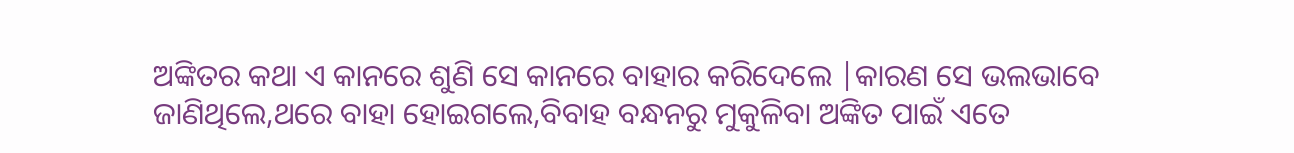ଅଙ୍କିତର କଥା ଏ କାନରେ ଶୁଣି ସେ କାନରେ ବାହାର କରିଦେଲେ |କାରଣ ସେ ଭଲଭାବେ ଜାଣିଥିଲେ,ଥରେ ବାହା ହୋଇଗଲେ,ବିବାହ ବନ୍ଧନରୁ ମୁକୁଳିବା ଅଙ୍କିତ ପାଇଁ ଏତେ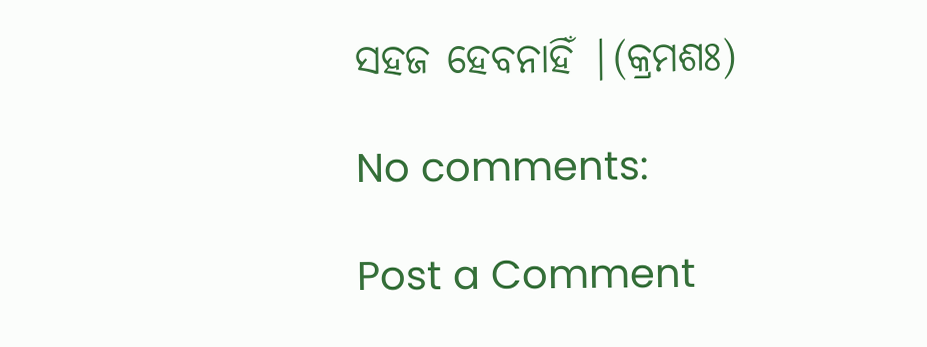ସହଜ ହେବନାହିଁ |(କ୍ରମଶଃ)

No comments:

Post a Comment